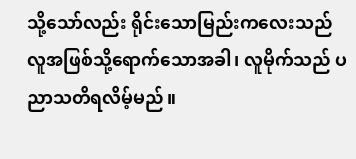သို့သော်လည်း ရိုင်းသောမြည်းကလေးသည် လူအဖြစ်သို့ရောက်သောအခါ၊ လူမိုက်သည် ပညာသတိရလိမ့်မည်။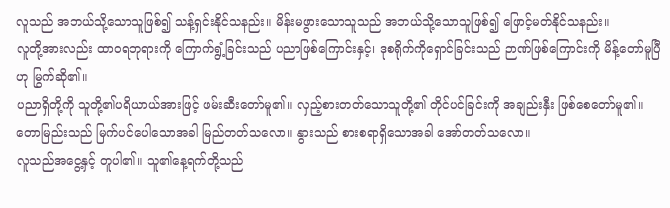လူသည် အဘယ်သို့သောသူဖြစ်၍ သန့်ရှင်းနိုင်သနည်း။ မိန်းမဖွားသောသူသည် အဘယ်သို့သောသူဖြစ်၍ ဖြောင့်မတ်နိုင်သနည်း။
လူတို့အားလည်း ထာဝရဘုရားကို ကြောက်ရွံ့ခြင်းသည် ပညာဖြစ်ကြောင်းနှင့်၊ ဒုစရိုက်ကိုရှောင်ခြင်းသည် ဉာဏ်ဖြစ်ကြောင်းကို မိန့်တော်မူပြီဟု မြွက်ဆို၏။
ပညာရှိတို့ကို သူတို့၏ပရိယာယ်အားဖြင့် ဖမ်းဆီးတော်မူ၏။ လှည့်စားတတ်သောသူတို့၏ တိုင်ပင်ခြင်းကို အချည်းနှီး ဖြစ်စေတော်မူ၏။
တောမြည်းသည် မြက်ပင်ပေါသောအခါ မြည်တတ်သလော။ နွားသည် စားစရာရှိသောအခါ အော်တတ်သလော။
လူသည်အငွေ့နှင့် တူပါ၏။ သူ၏နေ့ရက်တို့သည်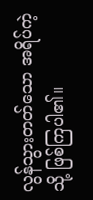လွန်သွားတတ်သော အရိပ်ကဲ့သို့ ဖြစ်ကြပါ၏။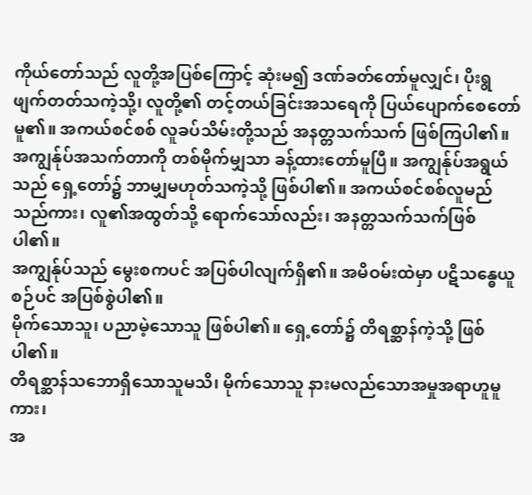ကိုယ်တော်သည် လူတို့အပြစ်ကြောင့် ဆုံးမ၍ ဒဏ်ခတ်တော်မူလျှင်၊ ပိုးရွဖျက်တတ်သကဲ့သို့၊ လူတို့၏ တင့်တယ်ခြင်းအသရေကို ပြယ်ပျောက်စေတော်မူ၏။ အကယ်စင်စစ် လူခပ်သိမ်းတို့သည် အနတ္တသက်သက် ဖြစ်ကြပါ၏။
အကျွန်ုပ်အသက်တာကို တစ်မိုက်မျှသာ ခန့်ထားတော်မူပြီ။ အကျွန်ုပ်အရွယ်သည် ရှေ့တော်၌ ဘာမျှမဟုတ်သကဲ့သို့ ဖြစ်ပါ၏။ အကယ်စင်စစ်လူမည်သည်ကား၊ လူ၏အထွတ်သို့ ရောက်သော်လည်း၊ အနတ္တသက်သက်ဖြစ်ပါ၏။
အကျွန်ုပ်သည် မွေးစကပင် အပြစ်ပါလျက်ရှိ၏။ အမိဝမ်းထဲမှာ ပဋိသန္ဓေယူစဉ်ပင် အပြစ်စွဲပါ၏။
မိုက်သောသူ၊ ပညာမဲ့သောသူ ဖြစ်ပါ၏။ ရှေ့တော်၌ တိရစ္ဆာန်ကဲ့သို့ ဖြစ်ပါ၏။
တိရစ္ဆာန်သဘောရှိသောသူမသိ၊ မိုက်သောသူ နားမလည်သောအမှုအရာဟူမူကား၊
အ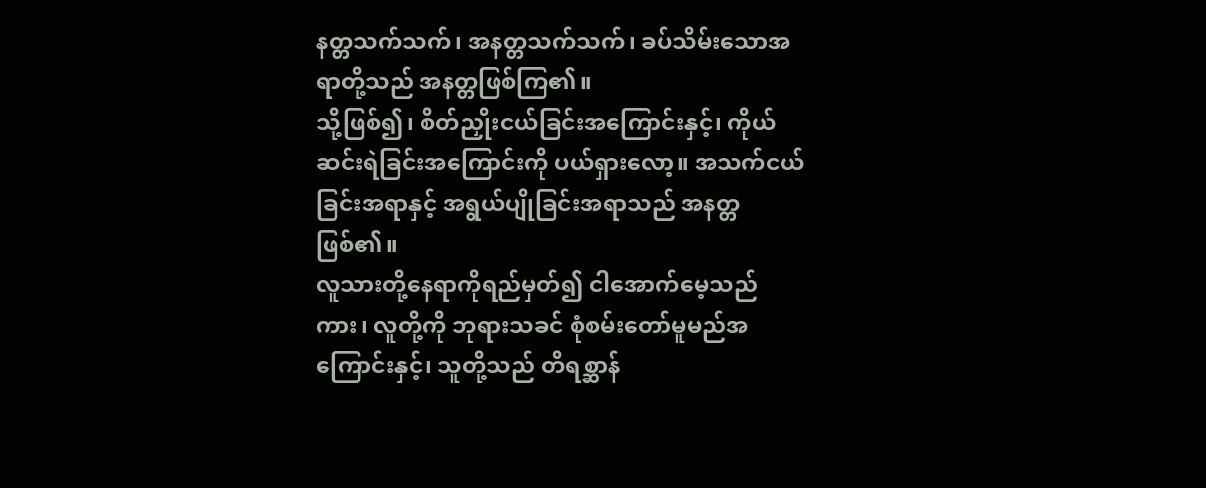နတ္တသက်သက်၊ အနတ္တသက်သက်၊ ခပ်သိမ်းသောအရာတို့သည် အနတ္တဖြစ်ကြ၏။
သို့ဖြစ်၍၊ စိတ်ညှိုးငယ်ခြင်းအကြောင်းနှင့်၊ ကိုယ်ဆင်းရဲခြင်းအကြောင်းကို ပယ်ရှားလော့။ အသက်ငယ်ခြင်းအရာနှင့် အရွယ်ပျိုခြင်းအရာသည် အနတ္တဖြစ်၏။
လူသားတို့နေရာကိုရည်မှတ်၍ ငါအောက်မေ့သည်ကား၊ လူတို့ကို ဘုရားသခင် စုံစမ်းတော်မူမည်အကြောင်းနှင့်၊ သူတို့သည် တိရစ္ဆာန်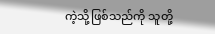ကဲ့သို့ဖြစ်သည်ကို သူတို့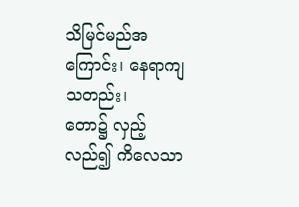သိမြင်မည်အကြောင်း၊ နေရာကျသတည်း၊
တော၌ လှည့်လည်၍ ကိလေသာ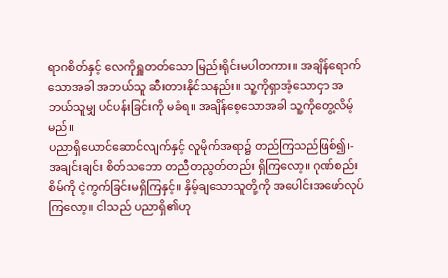ရာဂစိတ်နှင့် လေကိုရှူတတ်သော မြည်းရိုင်းမပါတကား။ အချိန်ရောက်သောအခါ အဘယ်သူ ဆီးတားနိုင်သနည်း။ သူ့ကိုရှာအံ့သောငှာ အဘယ်သူမျှ ပင်ပန်းခြင်းကို မခံရ။ အချိန်စေ့သောအခါ သူ့ကိုတွေ့လိမ့်မည်။
ပညာရှိယောင်ဆောင်လျက်နှင့် လူမိုက်အရာ၌ တည်ကြသည်ဖြစ်၍၊-
အချင်းချင်း စိတ်သဘော တညီတညွတ်တည်း ရှိကြလော့။ ဂုဏ်စည်းစိမ်ကို ငဲ့ကွက်ခြင်းမရှိကြနှင့်။ နှိမ့်ချသောသူတို့ကို အပေါင်းအဖော်လုပ်ကြလော့။ ငါသည် ပညာရှိ၏ဟု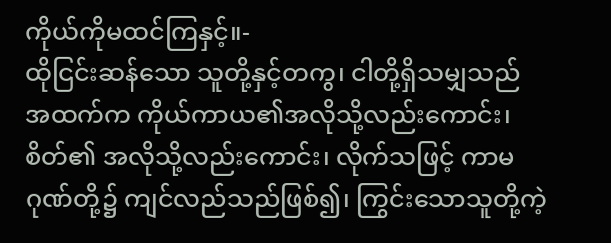ကိုယ်ကိုမထင်ကြနှင့်။-
ထိုငြင်းဆန်သော သူတို့နှင့်တကွ၊ ငါတို့ရှိသမျှသည် အထက်က ကိုယ်ကာယ၏အလိုသို့လည်းကောင်း၊ စိတ်၏ အလိုသို့လည်းကောင်း၊ လိုက်သဖြင့် ကာမဂုဏ်တို့၌ ကျင်လည်သည်ဖြစ်၍၊ ကြွင်းသောသူတို့ကဲ့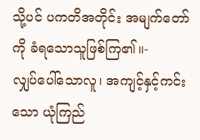သို့ပင် ပကတိအတိုင်း အမျက်တော်ကို ခံရသောသူဖြစ်ကြ၏။-
လျှပ်ပေါ်သောလူ၊ အကျင့်နှင့်ကင်းသော ယုံကြည်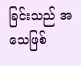ခြင်းသည် အသေဖြစ်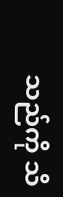သည်ကို သိ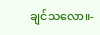ချင်သလော။-